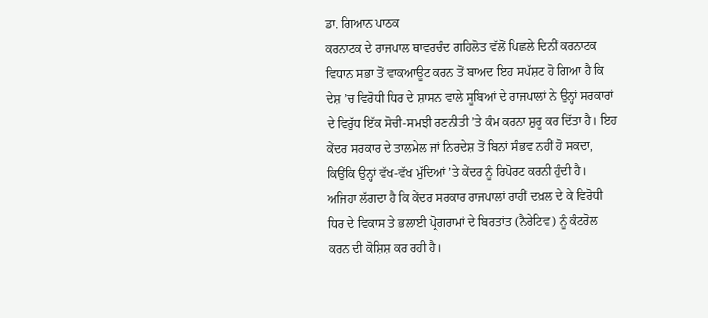ਡਾ. ਗਿਆਨ ਪਾਠਕ
ਕਰਨਾਟਕ ਦੇ ਰਾਜਪਾਲ ਥਾਵਰਚੰਦ ਗਹਿਲੋਤ ਵੱਲੋਂ ਪਿਛਲੇ ਦਿਨੀਂ ਕਰਨਾਟਕ ਵਿਧਾਨ ਸਭਾ ਤੋਂ ਵਾਕਆਊਟ ਕਰਨ ਤੋਂ ਬਾਅਦ ਇਹ ਸਪੱਸ਼ਟ ਹੋ ਗਿਆ ਹੈ ਕਿ ਦੇਸ਼ ’ਚ ਵਿਰੋਧੀ ਧਿਰ ਦੇ ਸ਼ਾਸਨ ਵਾਲੇ ਸੂਬਿਆਂ ਦੇ ਰਾਜਪਾਲਾਂ ਨੇ ਉਨ੍ਹਾਂ ਸਰਕਾਰਾਂ ਦੇ ਵਿਰੁੱਧ ਇੱਕ ਸੋਚੀ-ਸਮਝੀ ਰਣਨੀਤੀ ’ਤੇ ਕੰਮ ਕਰਨਾ ਸ਼ੁਰੂ ਕਰ ਦਿੱਤਾ ਹੈ। ਇਹ ਕੇਂਦਰ ਸਰਕਾਰ ਦੇ ਤਾਲਮੇਲ ਜਾਂ ਨਿਰਦੇਸ਼ ਤੋਂ ਬਿਨਾਂ ਸੰਭਵ ਨਹੀਂ ਹੋ ਸਕਦਾ, ਕਿਉਂਕਿ ਉਨ੍ਹਾਂ ਵੱਖ-ਵੱਖ ਮੁੱਦਿਆਂ ’ਤੇ ਕੇਂਦਰ ਨੂੰ ਰਿਪੋਰਟ ਕਰਨੀ ਹੁੰਦੀ ਹੈ। ਅਜਿਹਾ ਲੱਗਦਾ ਹੈ ਕਿ ਕੇਂਦਰ ਸਰਕਾਰ ਰਾਜਪਾਲਾਂ ਰਾਹੀਂ ਦਖ਼ਲ ਦੇ ਕੇ ਵਿਰੋਧੀ ਧਿਰ ਦੇ ਵਿਕਾਸ ਤੇ ਭਲਾਈ ਪ੍ਰੋਗਰਾਮਾਂ ਦੇ ਬਿਰਤਾਂਤ (ਨੈਰੇਟਿਵ) ਨੂੰ ਕੰਟਰੋਲ ਕਰਨ ਦੀ ਕੋਸ਼ਿਸ਼ ਕਰ ਰਹੀ ਹੈ।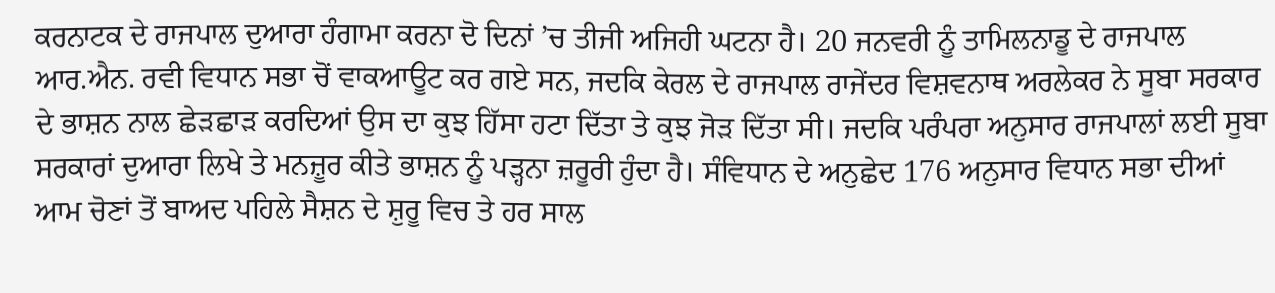ਕਰਨਾਟਕ ਦੇ ਰਾਜਪਾਲ ਦੁਆਰਾ ਹੰਗਾਮਾ ਕਰਨਾ ਦੋ ਦਿਨਾਂ ’ਚ ਤੀਜੀ ਅਜਿਹੀ ਘਟਨਾ ਹੈ। 20 ਜਨਵਰੀ ਨੂੰ ਤਾਮਿਲਨਾਡੂ ਦੇ ਰਾਜਪਾਲ ਆਰ.ਐਨ. ਰਵੀ ਵਿਧਾਨ ਸਭਾ ਚੋਂ ਵਾਕਆਊਟ ਕਰ ਗਏ ਸਨ, ਜਦਕਿ ਕੇਰਲ ਦੇ ਰਾਜਪਾਲ ਰਾਜੇਂਦਰ ਵਿਸ਼ਵਨਾਥ ਅਰਲੇਕਰ ਨੇ ਸੂਬਾ ਸਰਕਾਰ ਦੇ ਭਾਸ਼ਨ ਨਾਲ ਛੇੜਛਾੜ ਕਰਦਿਆਂ ਉਸ ਦਾ ਕੁਝ ਹਿੱਸਾ ਹਟਾ ਦਿੱਤਾ ਤੇ ਕੁਝ ਜੋੜ ਦਿੱਤਾ ਸੀ। ਜਦਕਿ ਪਰੰਪਰਾ ਅਨੁਸਾਰ ਰਾਜਪਾਲਾਂ ਲਈ ਸੂਬਾ ਸਰਕਾਰਾਂ ਦੁਆਰਾ ਲਿਖੇ ਤੇ ਮਨਜ਼ੂਰ ਕੀਤੇ ਭਾਸ਼ਨ ਨੂੰ ਪੜ੍ਹਨਾ ਜ਼ਰੂਰੀ ਹੁੰਦਾ ਹੈ। ਸੰਵਿਧਾਨ ਦੇ ਅਨੁਛੇਦ 176 ਅਨੁਸਾਰ ਵਿਧਾਨ ਸਭਾ ਦੀਆਂ ਆਮ ਚੋਣਾਂ ਤੋਂ ਬਾਅਦ ਪਹਿਲੇ ਸੈਸ਼ਨ ਦੇ ਸ਼ੁਰੂ ਵਿਚ ਤੇ ਹਰ ਸਾਲ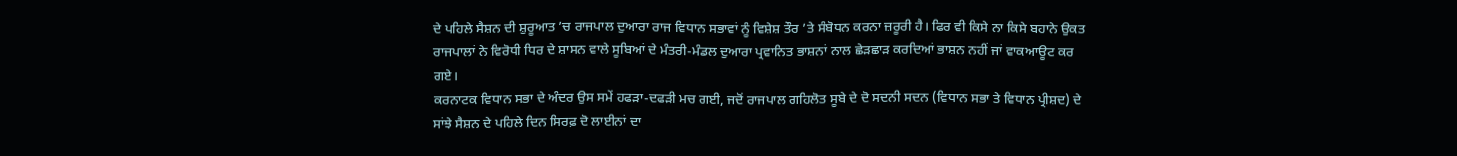ਦੇ ਪਹਿਲੇ ਸੈਸ਼ਨ ਦੀ ਸ਼ੁਰੂਆਤ ’ਚ ਰਾਜਪਾਲ ਦੁਆਰਾ ਰਾਜ ਵਿਧਾਨ ਸਭਾਵਾਂ ਨੂੰ ਵਿਸ਼ੇਸ਼ ਤੌਰ ’ਤੇ ਸੰਬੋਧਨ ਕਰਨਾ ਜ਼ਰੂਰੀ ਹੈ। ਫਿਰ ਵੀ ਕਿਸੇ ਨਾ ਕਿਸੇ ਬਹਾਨੇ ਉਕਤ ਰਾਜਪਾਲਾਂ ਨੇ ਵਿਰੋਧੀ ਧਿਰ ਦੇ ਸ਼ਾਸਨ ਵਾਲੇ ਸੂਬਿਆਂ ਦੇ ਮੰਤਰੀ-ਮੰਡਲ ਦੁਆਰਾ ਪ੍ਰਵਾਨਿਤ ਭਾਸ਼ਨਾਂ ਨਾਲ ਛੇੜਛਾੜ ਕਰਦਿਆਂ ਭਾਸ਼ਨ ਨਹੀਂ ਜਾਂ ਵਾਕਆਊਟ ਕਰ ਗਏ।
ਕਰਨਾਟਕ ਵਿਧਾਨ ਸਭਾ ਦੇ ਅੰਦਰ ਉਸ ਸਮੇਂ ਹਫੜਾ-ਦਫੜੀ ਮਚ ਗਈ, ਜਦੋਂ ਰਾਜਪਾਲ ਗਹਿਲੋਤ ਸੂਬੇ ਦੇ ਦੋ ਸਦਨੀ ਸਦਨ (ਵਿਧਾਨ ਸਭਾ ਤੇ ਵਿਧਾਨ ਪ੍ਰੀਸ਼ਦ) ਦੇ ਸਾਂਝੇ ਸੈਸ਼ਨ ਦੇ ਪਹਿਲੇ ਦਿਨ ਸਿਰਫ਼ ਦੋ ਲਾਈਨਾਂ ਦਾ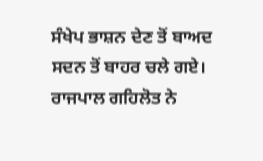ਸੰਖੇਪ ਭਾਸ਼ਨ ਦੇਣ ਤੋਂ ਬਾਅਦ ਸਦਨ ਤੋਂ ਬਾਹਰ ਚਲੇ ਗਏ। ਰਾਜਪਾਲ ਗਹਿਲੋਤ ਨੇ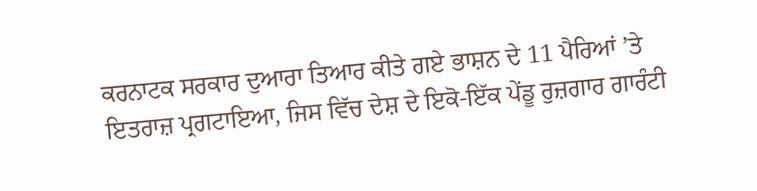ਕਰਨਾਟਕ ਸਰਕਾਰ ਦੁਆਰਾ ਤਿਆਰ ਕੀਤੇ ਗਏ ਭਾਸ਼ਨ ਦੇ 11 ਪੈਰਿਆਂ ’ਤੇ ਇਤਰਾਜ਼ ਪ੍ਰਗਟਾਇਆ, ਜਿਸ ਵਿੱਚ ਦੇਸ਼ ਦੇ ਇਕੋ-ਇੱਕ ਪੇਂਡੂ ਰੁਜ਼ਗਾਰ ਗਾਰੰਟੀ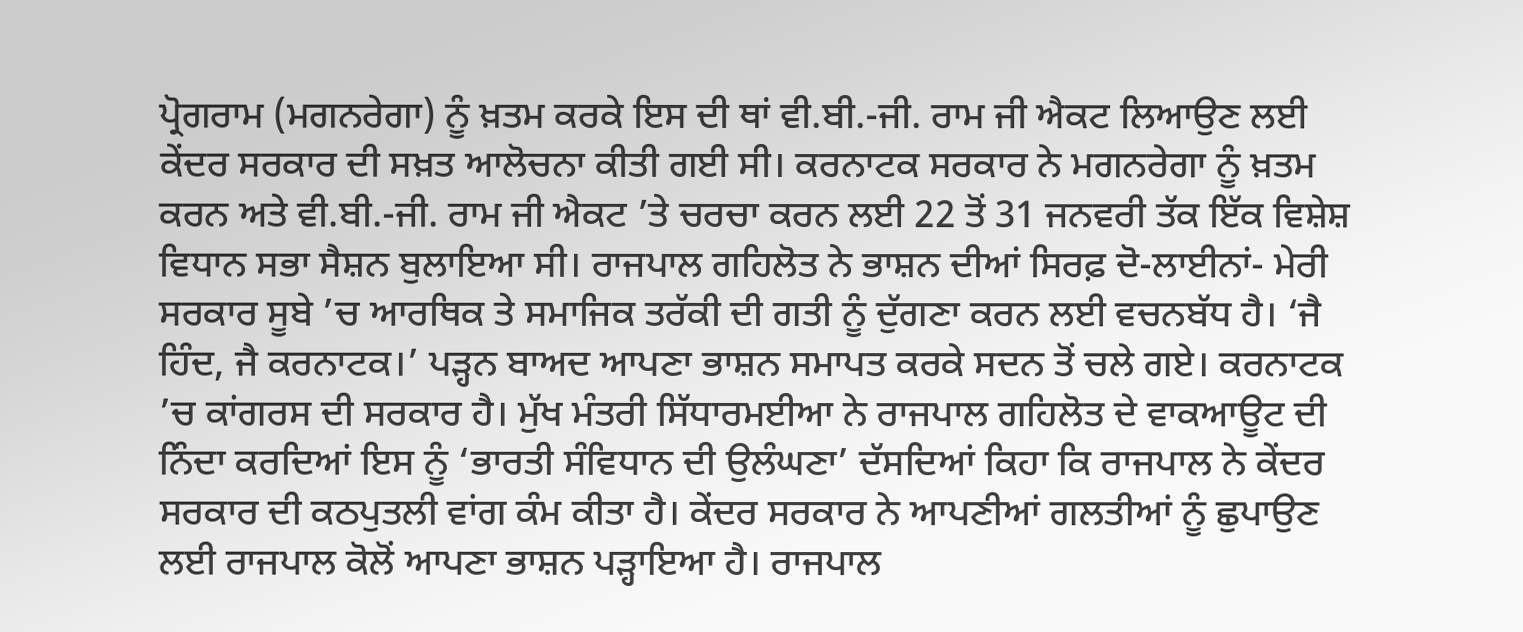ਪ੍ਰੋਗਰਾਮ (ਮਗਨਰੇਗਾ) ਨੂੰ ਖ਼ਤਮ ਕਰਕੇ ਇਸ ਦੀ ਥਾਂ ਵੀ.ਬੀ.-ਜੀ. ਰਾਮ ਜੀ ਐਕਟ ਲਿਆਉਣ ਲਈ ਕੇਂਦਰ ਸਰਕਾਰ ਦੀ ਸਖ਼ਤ ਆਲੋਚਨਾ ਕੀਤੀ ਗਈ ਸੀ। ਕਰਨਾਟਕ ਸਰਕਾਰ ਨੇ ਮਗਨਰੇਗਾ ਨੂੰ ਖ਼ਤਮ ਕਰਨ ਅਤੇ ਵੀ.ਬੀ.-ਜੀ. ਰਾਮ ਜੀ ਐਕਟ ’ਤੇ ਚਰਚਾ ਕਰਨ ਲਈ 22 ਤੋਂ 31 ਜਨਵਰੀ ਤੱਕ ਇੱਕ ਵਿਸ਼ੇਸ਼ ਵਿਧਾਨ ਸਭਾ ਸੈਸ਼ਨ ਬੁਲਾਇਆ ਸੀ। ਰਾਜਪਾਲ ਗਹਿਲੋਤ ਨੇ ਭਾਸ਼ਨ ਦੀਆਂ ਸਿਰਫ਼ ਦੋ-ਲਾਈਨਾਂ- ਮੇਰੀ ਸਰਕਾਰ ਸੂਬੇ ’ਚ ਆਰਥਿਕ ਤੇ ਸਮਾਜਿਕ ਤਰੱਕੀ ਦੀ ਗਤੀ ਨੂੰ ਦੁੱਗਣਾ ਕਰਨ ਲਈ ਵਚਨਬੱਧ ਹੈ। ‘ਜੈ ਹਿੰਦ, ਜੈ ਕਰਨਾਟਕ।’ ਪੜ੍ਹਨ ਬਾਅਦ ਆਪਣਾ ਭਾਸ਼ਨ ਸਮਾਪਤ ਕਰਕੇ ਸਦਨ ਤੋਂ ਚਲੇ ਗਏ। ਕਰਨਾਟਕ ’ਚ ਕਾਂਗਰਸ ਦੀ ਸਰਕਾਰ ਹੈ। ਮੁੱਖ ਮੰਤਰੀ ਸਿੱਧਾਰਮਈਆ ਨੇ ਰਾਜਪਾਲ ਗਹਿਲੋਤ ਦੇ ਵਾਕਆਊਟ ਦੀ ਨਿੰਦਾ ਕਰਦਿਆਂ ਇਸ ਨੂੰ ‘ਭਾਰਤੀ ਸੰਵਿਧਾਨ ਦੀ ਉਲੰਘਣਾ’ ਦੱਸਦਿਆਂ ਕਿਹਾ ਕਿ ਰਾਜਪਾਲ ਨੇ ਕੇਂਦਰ ਸਰਕਾਰ ਦੀ ਕਠਪੁਤਲੀ ਵਾਂਗ ਕੰਮ ਕੀਤਾ ਹੈ। ਕੇਂਦਰ ਸਰਕਾਰ ਨੇ ਆਪਣੀਆਂ ਗਲਤੀਆਂ ਨੂੰ ਛੁਪਾਉਣ ਲਈ ਰਾਜਪਾਲ ਕੋਲੋਂ ਆਪਣਾ ਭਾਸ਼ਨ ਪੜ੍ਹਾਇਆ ਹੈ। ਰਾਜਪਾਲ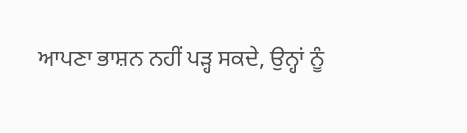ਆਪਣਾ ਭਾਸ਼ਨ ਨਹੀਂ ਪੜ੍ਹ ਸਕਦੇ, ਉਨ੍ਹਾਂ ਨੂੰ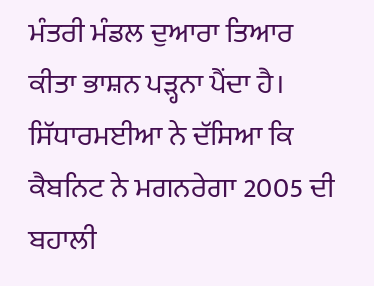ਮੰਤਰੀ ਮੰਡਲ ਦੁਆਰਾ ਤਿਆਰ ਕੀਤਾ ਭਾਸ਼ਨ ਪੜ੍ਹਨਾ ਪੈਂਦਾ ਹੈ। ਸਿੱਧਾਰਮਈਆ ਨੇ ਦੱਸਿਆ ਕਿ ਕੈਬਨਿਟ ਨੇ ਮਗਨਰੇਗਾ 2005 ਦੀ ਬਹਾਲੀ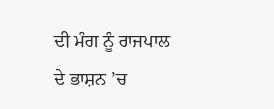ਦੀ ਮੰਗ ਨੂੰ ਰਾਜਪਾਲ ਦੇ ਭਾਸ਼ਨ ’ਚ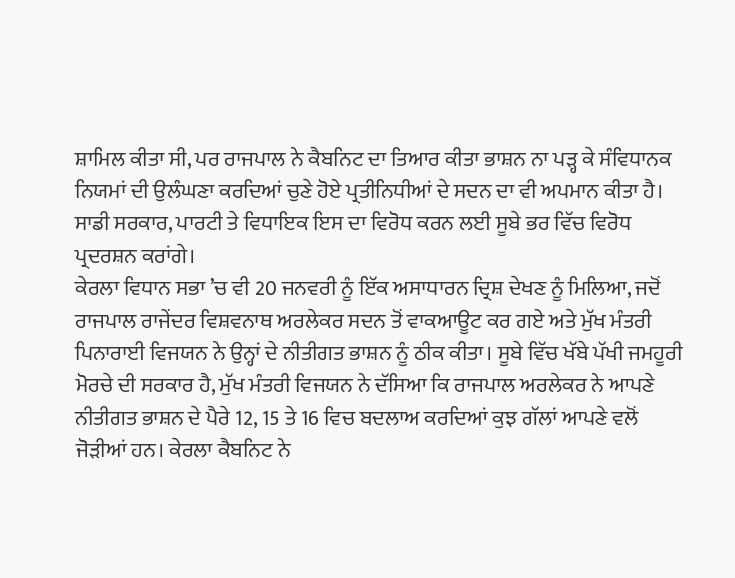ਸ਼ਾਮਿਲ ਕੀਤਾ ਸੀ, ਪਰ ਰਾਜਪਾਲ ਨੇ ਕੈਬਨਿਟ ਦਾ ਤਿਆਰ ਕੀਤਾ ਭਾਸ਼ਨ ਨਾ ਪੜ੍ਹ ਕੇ ਸੰਵਿਧਾਨਕ ਨਿਯਮਾਂ ਦੀ ਉਲੰਘਣਾ ਕਰਦਿਆਂ ਚੁਣੇ ਹੋਏ ਪ੍ਰਤੀਨਿਧੀਆਂ ਦੇ ਸਦਨ ਦਾ ਵੀ ਅਪਮਾਨ ਕੀਤਾ ਹੈ। ਸਾਡੀ ਸਰਕਾਰ, ਪਾਰਟੀ ਤੇ ਵਿਧਾਇਕ ਇਸ ਦਾ ਵਿਰੋਧ ਕਰਨ ਲਈ ਸੂਬੇ ਭਰ ਵਿੱਚ ਵਿਰੋਧ ਪ੍ਰਦਰਸ਼ਨ ਕਰਾਂਗੇ।
ਕੇਰਲਾ ਵਿਧਾਨ ਸਭਾ ’ਚ ਵੀ 20 ਜਨਵਰੀ ਨੂੰ ਇੱਕ ਅਸਾਧਾਰਨ ਦ੍ਰਿਸ਼ ਦੇਖਣ ਨੂੰ ਮਿਲਿਆ, ਜਦੋਂ ਰਾਜਪਾਲ ਰਾਜੇਂਦਰ ਵਿਸ਼ਵਨਾਥ ਅਰਲੇਕਰ ਸਦਨ ਤੋਂ ਵਾਕਆਊਟ ਕਰ ਗਏ ਅਤੇ ਮੁੱਖ ਮੰਤਰੀ ਪਿਨਾਰਾਈ ਵਿਜਯਨ ਨੇ ਉਨ੍ਹਾਂ ਦੇ ਨੀਤੀਗਤ ਭਾਸ਼ਨ ਨੂੰ ਠੀਕ ਕੀਤਾ। ਸੂਬੇ ਵਿੱਚ ਖੱਬੇ ਪੱਖੀ ਜਮਹੂਰੀ ਮੋਰਚੇ ਦੀ ਸਰਕਾਰ ਹੈ, ਮੁੱਖ ਮੰਤਰੀ ਵਿਜਯਨ ਨੇ ਦੱਸਿਆ ਕਿ ਰਾਜਪਾਲ ਅਰਲੇਕਰ ਨੇ ਆਪਣੇ ਨੀਤੀਗਤ ਭਾਸ਼ਨ ਦੇ ਪੈਰੇ 12, 15 ਤੇ 16 ਵਿਚ ਬਦਲਾਅ ਕਰਦਿਆਂ ਕੁਝ ਗੱਲਾਂ ਆਪਣੇ ਵਲੋਂ ਜੋੜੀਆਂ ਹਨ। ਕੇਰਲਾ ਕੈਬਨਿਟ ਨੇ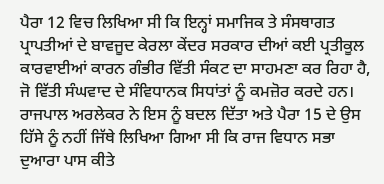ਪੈਰਾ 12 ਵਿਚ ਲਿਖਿਆ ਸੀ ਕਿ ਇਨ੍ਹਾਂ ਸਮਾਜਿਕ ਤੇ ਸੰਸਥਾਗਤ ਪ੍ਰਾਪਤੀਆਂ ਦੇ ਬਾਵਜੂਦ ਕੇਰਲਾ ਕੇਂਦਰ ਸਰਕਾਰ ਦੀਆਂ ਕਈ ਪ੍ਰਤੀਕੂਲ ਕਾਰਵਾਈਆਂ ਕਾਰਨ ਗੰਭੀਰ ਵਿੱਤੀ ਸੰਕਟ ਦਾ ਸਾਹਮਣਾ ਕਰ ਰਿਹਾ ਹੈ, ਜੋ ਵਿੱਤੀ ਸੰਘਵਾਦ ਦੇ ਸੰਵਿਧਾਨਕ ਸਿਧਾਂਤਾਂ ਨੂੰ ਕਮਜ਼ੋਰ ਕਰਦੇ ਹਨ। ਰਾਜਪਾਲ ਅਰਲੇਕਰ ਨੇ ਇਸ ਨੂੰ ਬਦਲ ਦਿੱਤਾ ਅਤੇ ਪੈਰਾ 15 ਦੇ ਉਸ ਹਿੱਸੇ ਨੂੰ ਨਹੀਂ ਜਿੱਥੇ ਲਿਖਿਆ ਗਿਆ ਸੀ ਕਿ ਰਾਜ ਵਿਧਾਨ ਸਭਾ ਦੁਆਰਾ ਪਾਸ ਕੀਤੇ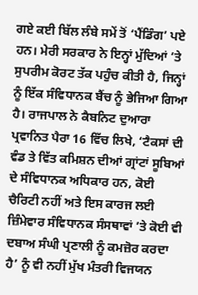ਗਏ ਕਈ ਬਿੱਲ ਲੰਬੇ ਸਮੇਂ ਤੋਂ ‘ਪੈਂਡਿੰਗ’ ਪਏ ਹਨ। ਮੇਰੀ ਸਰਕਾਰ ਨੇ ਇਨ੍ਹਾਂ ਮੁੱਦਿਆਂ ’ਤੇ ਸੁਪਰੀਮ ਕੋਰਟ ਤੱਕ ਪਹੁੰਚ ਕੀਤੀ ਹੈ, ਜਿਨ੍ਹਾਂ ਨੂੰ ਇੱਕ ਸੰਵਿਧਾਨਕ ਬੈਂਚ ਨੂੰ ਭੇਜਿਆ ਗਿਆ ਹੈ। ਰਾਜਪਾਲ ਨੇ ਕੈਬਨਿਟ ਦੁਆਰਾ ਪ੍ਰਵਾਨਿਤ ਪੈਰਾ 16 ਵਿੱਚ ਲਿਖੇ, ‘ਟੈਕਸਾਂ ਦੀ ਵੰਡ ਤੇ ਵਿੱਤ ਕਮਿਸ਼ਨ ਦੀਆਂ ਗ੍ਰਾਂਟਾਂ ਸੂਬਿਆਂ ਦੇ ਸੰਵਿਧਾਨਕ ਅਧਿਕਾਰ ਹਨ, ਕੋਈ ਚੈਰਿਟੀ ਨਹੀਂ ਅਤੇ ਇਸ ਕਾਰਜ ਲਈ ਜ਼ਿੰਮੇਵਾਰ ਸੰਵਿਧਾਨਕ ਸੰਸਥਾਵਾਂ ’ਤੇ ਕੋਈ ਵੀ ਦਬਾਅ ਸੰਘੀ ਪ੍ਰਣਾਲੀ ਨੂੰ ਕਮਜ਼ੋਰ ਕਰਦਾ ਹੈ’ ਨੂੰ ਵੀ ਨਹੀਂ ਮੁੱਖ ਮੰਤਰੀ ਵਿਜਯਨ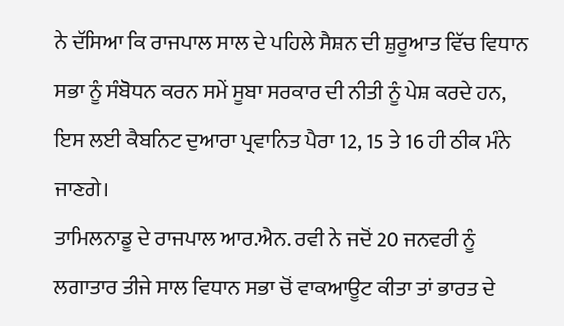ਨੇ ਦੱਸਿਆ ਕਿ ਰਾਜਪਾਲ ਸਾਲ ਦੇ ਪਹਿਲੇ ਸੈਸ਼ਨ ਦੀ ਸ਼ੁਰੂਆਤ ਵਿੱਚ ਵਿਧਾਨ ਸਭਾ ਨੂੰ ਸੰਬੋਧਨ ਕਰਨ ਸਮੇਂ ਸੂਬਾ ਸਰਕਾਰ ਦੀ ਨੀਤੀ ਨੂੰ ਪੇਸ਼ ਕਰਦੇ ਹਨ, ਇਸ ਲਈ ਕੈਬਨਿਟ ਦੁਆਰਾ ਪ੍ਰਵਾਨਿਤ ਪੈਰਾ 12, 15 ਤੇ 16 ਹੀ ਠੀਕ ਮੰਨੇ ਜਾਣਗੇ।
ਤਾਮਿਲਨਾਡੂ ਦੇ ਰਾਜਪਾਲ ਆਰ.ਐਨ. ਰਵੀ ਨੇ ਜਦੋਂ 20 ਜਨਵਰੀ ਨੂੰ ਲਗਾਤਾਰ ਤੀਜੇ ਸਾਲ ਵਿਧਾਨ ਸਭਾ ਚੋਂ ਵਾਕਆਊਟ ਕੀਤਾ ਤਾਂ ਭਾਰਤ ਦੇ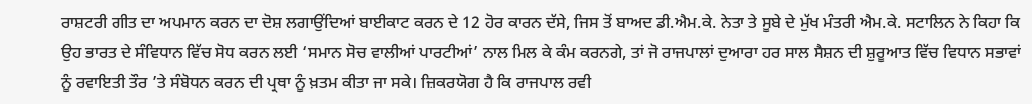ਰਾਸ਼ਟਰੀ ਗੀਤ ਦਾ ਅਪਮਾਨ ਕਰਨ ਦਾ ਦੋਸ਼ ਲਗਾਉਂਦਿਆਂ ਬਾਈਕਾਟ ਕਰਨ ਦੇ 12 ਹੋਰ ਕਾਰਨ ਦੱਸੇ, ਜਿਸ ਤੋਂ ਬਾਅਦ ਡੀ.ਐਮ.ਕੇ. ਨੇਤਾ ਤੇ ਸੂਬੇ ਦੇ ਮੁੱਖ ਮੰਤਰੀ ਐਮ.ਕੇ. ਸਟਾਲਿਨ ਨੇ ਕਿਹਾ ਕਿ ਉਹ ਭਾਰਤ ਦੇ ਸੰਵਿਧਾਨ ਵਿੱਚ ਸੋਧ ਕਰਨ ਲਈ ‘ਸਮਾਨ ਸੋਚ ਵਾਲੀਆਂ ਪਾਰਟੀਆਂ’ ਨਾਲ ਮਿਲ ਕੇ ਕੰਮ ਕਰਨਗੇ, ਤਾਂ ਜੋ ਰਾਜਪਾਲਾਂ ਦੁਆਰਾ ਹਰ ਸਾਲ ਸੈਸ਼ਨ ਦੀ ਸ਼ੁਰੂਆਤ ਵਿੱਚ ਵਿਧਾਨ ਸਭਾਵਾਂ ਨੂੰ ਰਵਾਇਤੀ ਤੌਰ ’ਤੇ ਸੰਬੋਧਨ ਕਰਨ ਦੀ ਪ੍ਰਥਾ ਨੂੰ ਖ਼ਤਮ ਕੀਤਾ ਜਾ ਸਕੇ। ਜ਼ਿਕਰਯੋਗ ਹੈ ਕਿ ਰਾਜਪਾਲ ਰਵੀ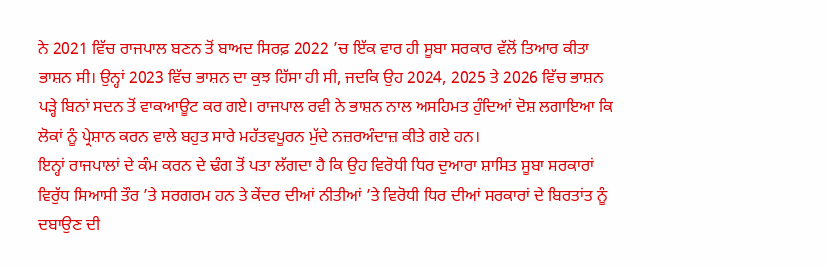ਨੇ 2021 ਵਿੱਚ ਰਾਜਪਾਲ ਬਣਨ ਤੋਂ ਬਾਅਦ ਸਿਰਫ਼ 2022 ’ਚ ਇੱਕ ਵਾਰ ਹੀ ਸੂਬਾ ਸਰਕਾਰ ਵੱਲੋਂ ਤਿਆਰ ਕੀਤਾ ਭਾਸ਼ਨ ਸੀ। ਉਨ੍ਹਾਂ 2023 ਵਿੱਚ ਭਾਸ਼ਨ ਦਾ ਕੁਝ ਹਿੱਸਾ ਹੀ ਸੀ, ਜਦਕਿ ਉਹ 2024, 2025 ਤੇ 2026 ਵਿੱਚ ਭਾਸ਼ਨ ਪੜ੍ਹੇ ਬਿਨਾਂ ਸਦਨ ਤੋਂ ਵਾਕਆਊਟ ਕਰ ਗਏ। ਰਾਜਪਾਲ ਰਵੀ ਨੇ ਭਾਸ਼ਨ ਨਾਲ ਅਸਹਿਮਤ ਹੁੰਦਿਆਂ ਦੋਸ਼ ਲਗਾਇਆ ਕਿ ਲੋਕਾਂ ਨੂੰ ਪ੍ਰੇਸ਼ਾਨ ਕਰਨ ਵਾਲੇ ਬਹੁਤ ਸਾਰੇ ਮਹੱਤਵਪੂਰਨ ਮੁੱਦੇ ਨਜ਼ਰਅੰਦਾਜ਼ ਕੀਤੇ ਗਏ ਹਨ।
ਇਨ੍ਹਾਂ ਰਾਜਪਾਲਾਂ ਦੇ ਕੰਮ ਕਰਨ ਦੇ ਢੰਗ ਤੋਂ ਪਤਾ ਲੱਗਦਾ ਹੈ ਕਿ ਉਹ ਵਿਰੋਧੀ ਧਿਰ ਦੁਆਰਾ ਸ਼ਾਸਿਤ ਸੂਬਾ ਸਰਕਾਰਾਂ ਵਿਰੁੱਧ ਸਿਆਸੀ ਤੌਰ ’ਤੇ ਸਰਗਰਮ ਹਨ ਤੇ ਕੇਂਦਰ ਦੀਆਂ ਨੀਤੀਆਂ ’ਤੇ ਵਿਰੋਧੀ ਧਿਰ ਦੀਆਂ ਸਰਕਾਰਾਂ ਦੇ ਬਿਰਤਾਂਤ ਨੂੰ ਦਬਾਉਣ ਦੀ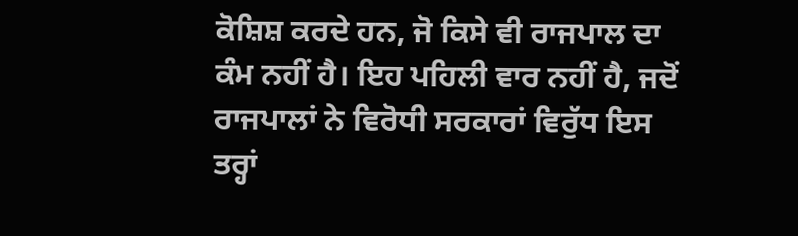ਕੋਸ਼ਿਸ਼ ਕਰਦੇ ਹਨ, ਜੋ ਕਿਸੇ ਵੀ ਰਾਜਪਾਲ ਦਾ ਕੰਮ ਨਹੀਂ ਹੈ। ਇਹ ਪਹਿਲੀ ਵਾਰ ਨਹੀਂ ਹੈ, ਜਦੋਂ ਰਾਜਪਾਲਾਂ ਨੇ ਵਿਰੋਧੀ ਸਰਕਾਰਾਂ ਵਿਰੁੱਧ ਇਸ ਤਰ੍ਹਾਂ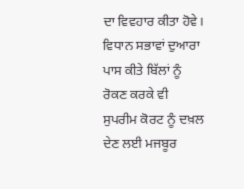ਦਾ ਵਿਵਹਾਰ ਕੀਤਾ ਹੋਵੇ। ਵਿਧਾਨ ਸਭਾਵਾਂ ਦੁਆਰਾ ਪਾਸ ਕੀਤੇ ਬਿੱਲਾਂ ਨੂੰ ਰੋਕਣ ਕਰਕੇ ਵੀ ਸੁਪਰੀਮ ਕੋਰਟ ਨੂੰ ਦਖ਼ਲ ਦੇਣ ਲਈ ਮਜਬੂਰ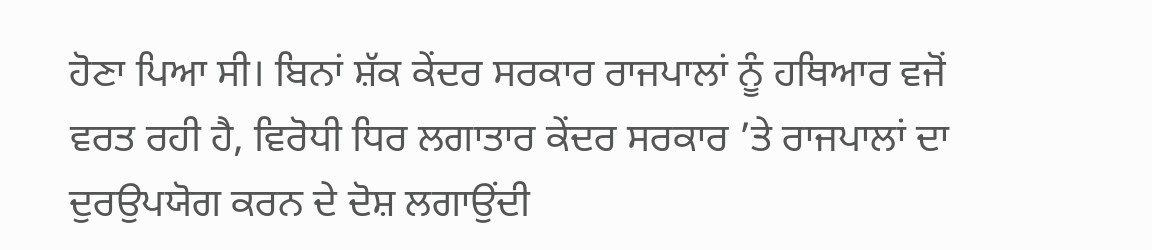ਹੋਣਾ ਪਿਆ ਸੀ। ਬਿਨਾਂ ਸ਼ੱਕ ਕੇਂਦਰ ਸਰਕਾਰ ਰਾਜਪਾਲਾਂ ਨੂੰ ਹਥਿਆਰ ਵਜੋਂ ਵਰਤ ਰਹੀ ਹੈ, ਵਿਰੋਧੀ ਧਿਰ ਲਗਾਤਾਰ ਕੇਂਦਰ ਸਰਕਾਰ ’ਤੇ ਰਾਜਪਾਲਾਂ ਦਾ ਦੁਰਉਪਯੋਗ ਕਰਨ ਦੇ ਦੋਸ਼ ਲਗਾਉਂਦੀ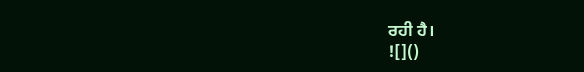ਰਹੀ ਹੈ।
![]()